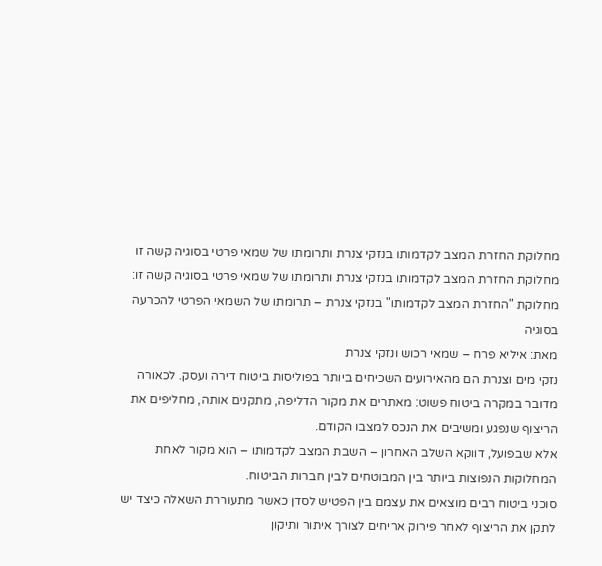מחלוקת החזרת המצב לקדמותו בנזקי צנרת ותרומתו של שמאי פרטי בסוגיה קשה זו
מחלוקת החזרת המצב לקדמותו בנזקי צנרת ותרומתו של שמאי פרטי בסוגיה קשה זו:
מחלוקת "החזרת המצב לקדמותו" בנזקי צנרת – תרומתו של השמאי הפרטי להכרעה בסוגיה
מאת: איליא פרח – שמאי רכוש ונזקי צנרת
נזקי מים וצנרת הם מהאירועים השכיחים ביותר בפוליסות ביטוח דירה ועסק. לכאורה מדובר במקרה ביטוח פשוט: מאתרים את מקור הדליפה, מתקנים אותה, מחליפים את הריצוף שנפגע ומשיבים את הנכס למצבו הקודם.
אלא שבפועל, דווקא השלב האחרון – השבת המצב לקדמותו – הוא מקור לאחת המחלוקות הנפוצות ביותר בין המבוטחים לבין חברות הביטוח.
סוכני ביטוח רבים מוצאים את עצמם בין הפטיש לסדן כאשר מתעוררת השאלה כיצד יש לתקן את הריצוף לאחר פירוק אריחים לצורך איתור ותיקון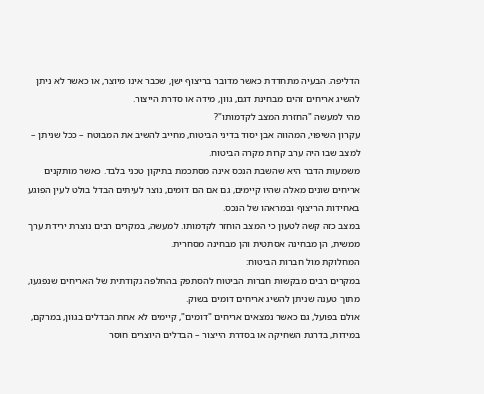הדליפה. הבעיה מתחדדת כאשר מדובר בריצוף ישן, שכבר אינו מיוצר, או כאשר לא ניתן להשיג אריחים זהים מבחינת דגם, גוון, מידה או סדרת הייצור.
מהי למעשה "החזרת המצב לקדמותו"?
עקרון השיפוי, המהווה אבן יסוד בדיני הביטוח, מחייב להשיב את המבוטח – ככל שניתן – למצב שבו היה ערב קרות מקרה הביטוח.
משמעות הדבר היא שהשבת הנכס אינה מסתכמת בתיקון טכני בלבד. כאשר מותקנים אריחים שונים מאלה שהיו קיימים, גם אם הם דומים, נוצר לעיתים הבדל בולט לעין הפוגע באחידות הריצוף ובמראהו של הנכס.
במצב כזה קשה לטעון כי המצב הוחזר לקדמותו. למעשה, במקרים רבים נוצרת ירידת ערך ממשית, הן מבחינה אסתטית והן מבחינה מסחרית.
המחלוקת מול חברות הביטוח:
במקרים רבים מבקשות חברות הביטוח להסתפק בהחלפה נקודתית של האריחים שנפגעו, מתוך טענה שניתן להשיג אריחים דומים בשוק.
אולם בפועל, גם כאשר נמצאים אריחים "דומים", קיימים לא אחת הבדלים בגוון, במרקם, במידות, בדרגת השחיקה או בסדרת הייצור – הבדלים היוצרים חוסר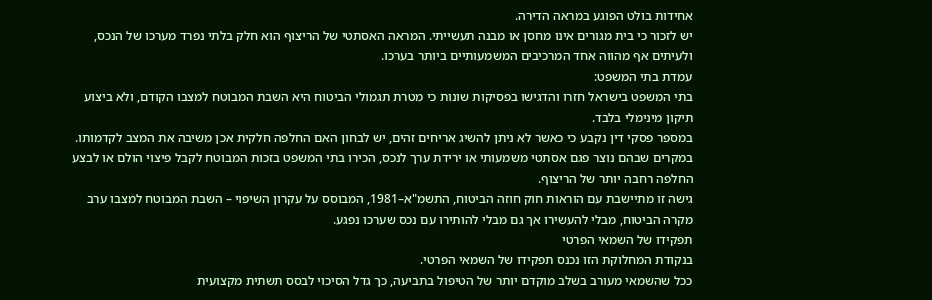אחידות בולט הפוגע במראה הדירה.
יש לזכור כי בית מגורים אינו מחסן או מבנה תעשייתי. המראה האסתטי של הריצוף הוא חלק בלתי נפרד מערכו של הנכס, ולעיתים אף מהווה אחד המרכיבים המשמעותיים ביותר בערכו.
עמדת בתי המשפט:
בתי המשפט בישראל חזרו והדגישו בפסיקות שונות כי מטרת תגמולי הביטוח היא השבת המבוטח למצבו הקודם, ולא ביצוע תיקון מינימלי בלבד.
במספר פסקי דין נקבע כי כאשר לא ניתן להשיג אריחים זהים, יש לבחון האם החלפה חלקית אכן משיבה את המצב לקדמותו. במקרים שבהם נוצר פגם אסתטי משמעותי או ירידת ערך לנכס, הכירו בתי המשפט בזכות המבוטח לקבל פיצוי הולם או לבצע החלפה רחבה יותר של הריצוף.
גישה זו מתיישבת עם הוראות חוק חוזה הביטוח, התשמ"א–1981, המבוסס על עקרון השיפוי – השבת המבוטח למצבו ערב מקרה הביטוח, מבלי להעשירו אך גם מבלי להותירו עם נכס שערכו נפגע.
תפקידו של השמאי הפרטי
בנקודת המחלוקת הזו נכנס תפקידו של השמאי הפרטי.
ככל שהשמאי מעורב בשלב מוקדם יותר של הטיפול בתביעה, כך גדל הסיכוי לבסס תשתית מקצועית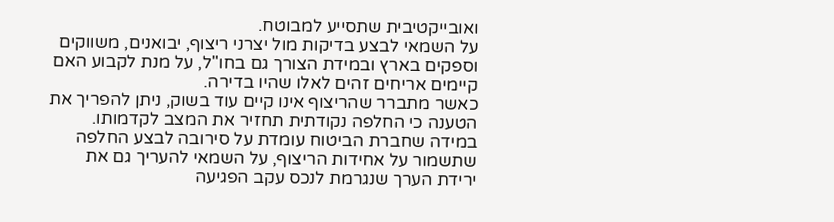ואובייקטיבית שתסייע למבוטח.
על השמאי לבצע בדיקות מול יצרני ריצוף, יבואנים, משווקים וספקים בארץ ובמידת הצורך גם בחו"ל, על מנת לקבוע האם קיימים אריחים זהים לאלו שהיו בדירה.
כאשר מתברר שהריצוף אינו קיים עוד בשוק, ניתן להפריך את הטענה כי החלפה נקודתית תחזיר את המצב לקדמותו.
במידה שחברת הביטוח עומדת על סירובה לבצע החלפה שתשמור על אחידות הריצוף, על השמאי להעריך גם את ירידת הערך שנגרמת לנכס עקב הפגיעה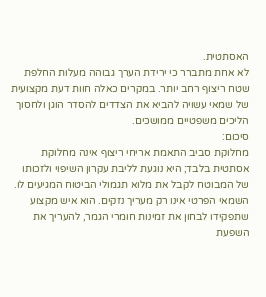האסתטית.
לא אחת מתברר כי ירידת הערך גבוהה מעלות החלפת שטח ריצוף רחב יותר. במקרים כאלה חוות דעת מקצועית של שמאי עשויה להביא את הצדדים להסדר הוגן ולחסוך הליכים משפטיים ממושכים.
סיכום:
מחלוקת סביב התאמת אריחי ריצוף אינה מחלוקת אסתטית בלבד; היא נוגעת לליבת עקרון השיפוי ולזכותו של המבוטח לקבל את מלוא תגמולי הביטוח המגיעים לו.
השמאי הפרטי אינו רק מעריך נזקים. הוא איש מקצוע שתפקידו לבחון את זמינות חומרי הגמר, להעריך את השפעת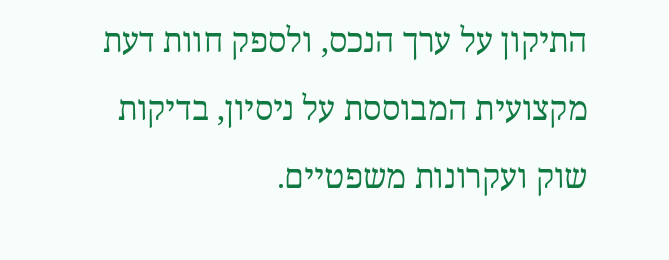התיקון על ערך הנכס, ולספק חוות דעת מקצועית המבוססת על ניסיון, בדיקות שוק ועקרונות משפטיים.